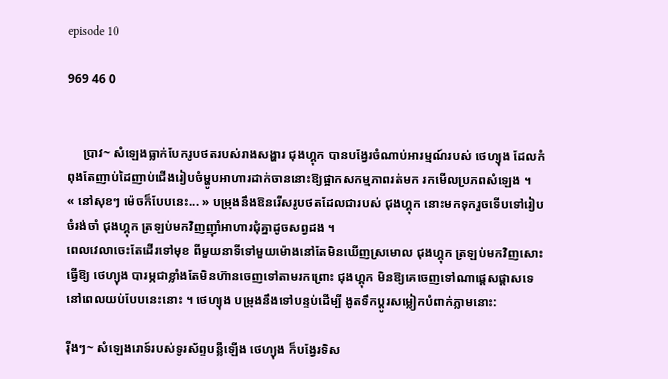episode 10

969 46 0


     ប្រាវ~ សំឡេងធ្លាក់បែករូបថតរបស់រាងសង្ហារ ជុងហ្គុក បានបង្វែរចំណាប់អារម្មណ៍របស់ ថេហ្យុង ដែលកំពុងតែញាប់ដៃញាប់ជើងរៀបចំម្ហូបអាហារដាក់ចាននោះឱ្យផ្អាកសកម្មភាពរត់មក រកមើលប្រភពសំឡេង ។
« នៅសុខៗ ម៉េចក៏បែបនេះ... » បម្រុងនឹងឱនរើសរូបថតដែលជារបស់ ជុងហ្គុក នោះមកទុករួចទើបទៅរៀបចំរង់ចាំ ជុងហ្គុក ត្រឡប់មកវិញញ៉ាំអាហារជុំគ្នាដូចសព្វដង ។
ពេលវេលាចេះតែដើរទៅមុខ ពីមួយនាទីទៅមួយម៉ោងនៅតែមិនឃើញស្រមោល ជុងហ្គុក ត្រឡប់មកវិញសោះធ្វើឱ្យ ថេហ្យុង បារម្ភជាខ្លាំងតែមិនហ៊ានចេញទៅតាមរកព្រោះ ជុងហ្គុក មិនឱ្យគេចេញទៅណាផ្ដេសផ្ដាសទេនៅពេលយប់បែបនេះនោះ ។ ថេហ្យុង បម្រុងនឹងទៅបន្ទប់ដើម្បី ងូតទឹកប្ដូរសម្លៀកបំពាក់ភ្លាមនោះ:

រ៉ីងៗ~ សំឡេងរោទ៍របស់ទូរស័ព្ទបន្លឺឡើង ថេហ្យុង ក៏បង្វែរទិស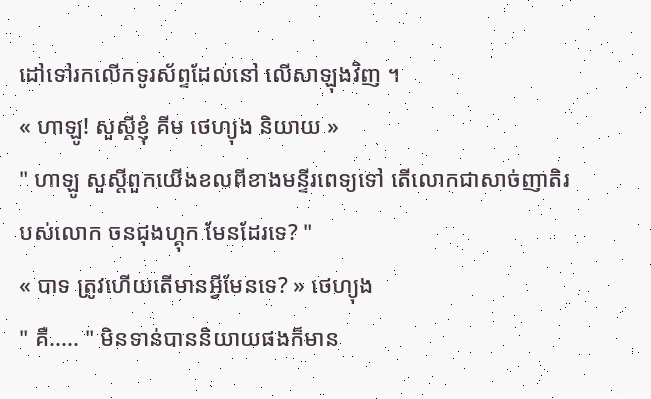ដៅទៅរកលើកទូរស័ព្ទដែលនៅ លើសាឡុងវិញ ។
« ហាឡូ! សួស្តីខ្ញុំ គីម ថេហ្យុង និយាយ »
" ហាឡូ សួស្តីពួកយើងខលពីខាងមន្ទីរពេទ្យទៅ តើលោកជាសាច់ញាតិរបស់លោក ចនជុងហ្គុក មែនដែរទេ? "
« បាទ ត្រូវហើយតើមានអ្វីមែនទេ? » ថេហ្យុង
" គឺ..... " មិនទាន់បាននិយាយផងក៏មាន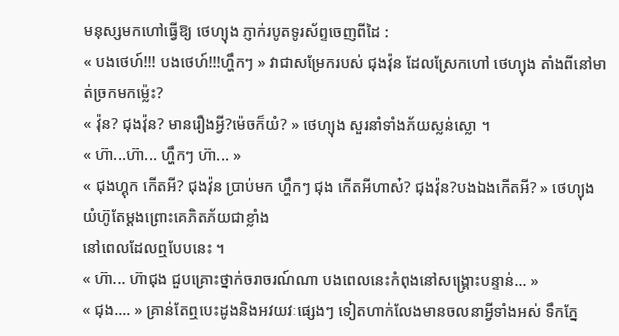មនុស្សមកហៅធ្វើឱ្យ ថេហ្យុង ភ្ញាក់របូតទូរស័ព្ទចេញពីដៃ :
« បងថេហ៍!!! បងថេហ៍!!!ហ្ហឹកៗ » វាជាសម្រែករបស់ ជុងវ៉ុន ដែលស្រែកហៅ ថេហ្យុង តាំងពីនៅមាត់ច្រកមកម្ល៉េះ?
« វ៉ុន? ជុងវ៉ុន? មានរឿងអ្វី?ម៉េចក៏យំ? » ថេហ្យុង សួរនាំទាំងភ័យស្លន់ស្លោ ។
« ហ៊ា...ហ៊ា... ហ្ហឹកៗ ហ៊ា... »
« ជុងហ្គុក កើតអី? ជុងវ៉ុន ប្រាប់មក ហ្ហឹកៗ ជុង កើតអីហាស៎? ជុងវ៉ុន?បងឯងកើតអី? » ថេហ្យុង យំហ៊ូតែម្ដងព្រោះគេភិតភ័យជាខ្លាំង
នៅពេលដែលឮបែបនេះ ។
« ហ៊ា... ហ៊ាជុង ជួបគ្រោះថ្នាក់ចរាចរណ៍ណា បងពេលនេះកំពុងនៅសង្រ្គោះបន្ទាន់... »
« ជុង.... » គ្រាន់តែឮបេះដូងនិងអវយវៈផ្សេងៗ ទៀតហាក់លែងមានចលនាអ្វីទាំងអស់ ទឹកភ្នែ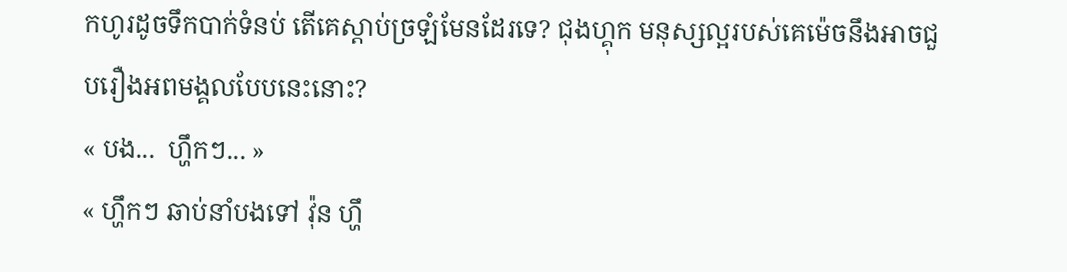កហូរដូចទឹកបាក់ទំនប់ តើគេស្ដាប់ច្រឡំមែនដែរទេ? ជុងហ្គុក មនុស្សល្អរបស់គេម៉េចនឹងអាចជួបរឿងអពមង្គលបែបនេះនោះ?
« បង...  ហ្ហឹកៗ... »
« ហ្ហឹកៗ ឆាប់នាំបងទៅ វ៉ុន ហ្ហឹ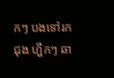កៗ បងទៅរក ជុង ហ្ហឹកៗ ឆា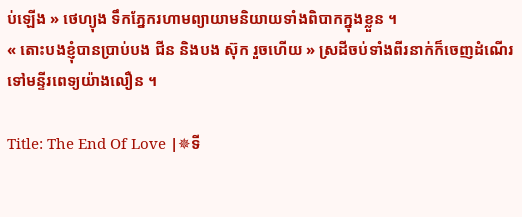ប់ឡើង » ថេហ្យុង ទឹកភ្នែករហាមព្យាយាមនិយាយទាំងពិបាកក្នុងខ្លួន ។
« តោះបងខ្ញុំបានប្រាប់បង ជីន និងបង ស៊ុក រួចហើយ » ស្រដីចប់ទាំងពីរនាក់ក៏ចេញដំណើរទៅមន្ទីរពេទ្យយ៉ាងលឿន ។

Title: The End Of Love |✵ទី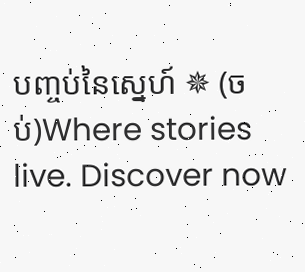បញ្ចប់នៃស្នេហ៍ ✵ (ចប់)Where stories live. Discover now